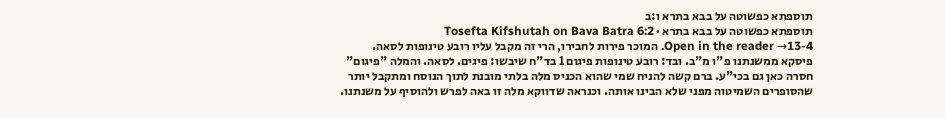תוספתא כפשוטה על בבא בתרא ו:ב
תוספתא כפשוטה על בבא בתרא · Tosefta Kifshutah on Bava Batra 6:2
Open in the reader →13-4. המוכר פירות לחבירו, הרי זה מקבל עליו רובע טינופות לסאה. פיסקא ממשנתנו פ"ו מ"ב. ובד: רובע טינופות פיגום 1 בד"ח שיבשו: פיגים. לסאה. והמלה "פיגום" חסרה כאן גם בכי"ע. ברם קשה להניח שמי שהוא הכניס מלה בלתי מובנת לתוך הנוסח ומתקבל יותר שהסופרים השמיטוה מפני שלא הבינו אותה. וכנראה שדווקא מלה זו באה לפרש ולהוסיף על משנתנו.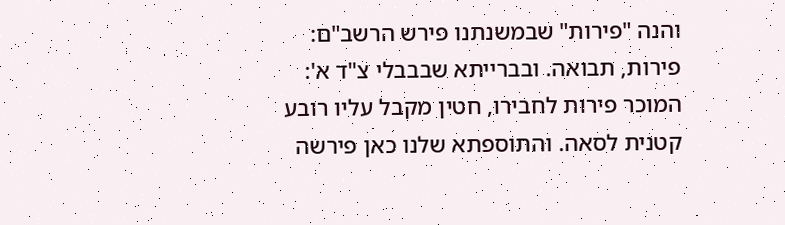והנה "פירות" שבמשנתנו פירש הרשב"ם: פירות, תבואה. ובברייתא שבבבלי צ"ד א': המוכר פירות לחבירו, חטין מקבל עליו רובע קטנית לסאה. והתוספתא שלנו כאן פירשה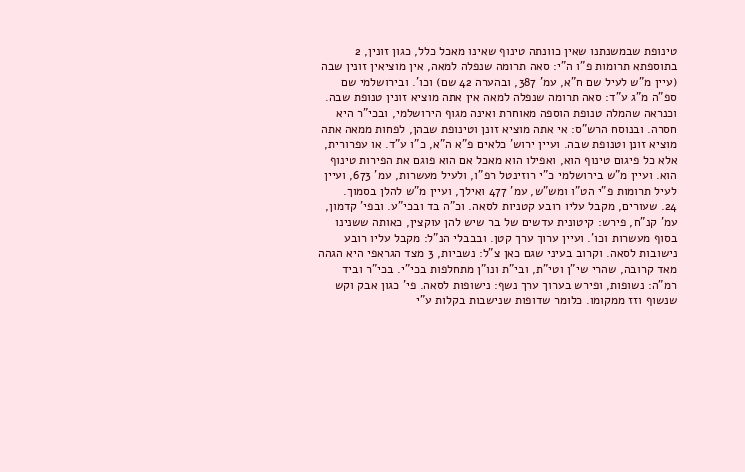טינופת שבמשנתנו שאין כוונתה טינוף שאינו מאכל כלל, כגון זונין, 2 בתוספתא תרומות פ"ו ה"י: סאה תרומה שנפלה למאה, אין מוציאין זונין שבה (עיין מ"ש לעיל שם ח"א, עמ' 387, ובהערה 42 שם) וכו'. ובירושלמי שם ספ"ה מ"ג ע"ד: סאה תרומה שנפלה למאה אין אתה מוציא זונין טנופת שבה. וכנראה שהמלה טנופת הוספה מאוחרת ואינה מגוף הירושלמי, ובכי"ר היא חסרה. ובנוסח הרש"ס: אי אתה מוציא זונן וטינופת שבהן, לפחות ממאה אתה מוציא זונן וטנופת שבה. ועיין ירוש' כלאים פ"א ה"א, כ"ו ע"ד. או עפרורית, אלא כל פיגום טינוף הוא, ואפילו הוא מאכל אם הוא פוגם את הפירות טינוף הוא. ועיין מ"ש בירושלמי כ"י רוזינטל רפ"ו, ולעיל מעשרות, עמ' 673, ועיין לעיל תרומות פ"י הט"ו ומש"ש, עמ' 477 ואילך, ועיין מ"ש להלן בסמוך.
24. שעורים, מקבל עליו רובע קטניות לסאה. וכ"ה בד ובכי"ע. ובפי' קדמון, עמ' קנ"ח, פירש: קיטונית עדשים של בר שיש להן עוקצין, כאותה ששנינו בסוף מעשרות וכו'. ועיין ערוך ערך קטן. ובבבלי הנ"ל: מקבל עליו רובע נישובות לסאה. וקרוב בעיני שגם כאן צ"ל: נשביות, 3 מצד הגראפי היא הגהה מאד קרובה, שהרי שי"ן וטי"ת, ובי"ת ונו"ן מתחלפות בכי"י. בכי"ר וביד רמ"ה: נשופות, ופירש בערוך ערך נשף: נישופות לסאה. פי' כגון אבק וקש שנשוף וזז ממקומו. כלומר שדופות שנישבות בקלות ע"י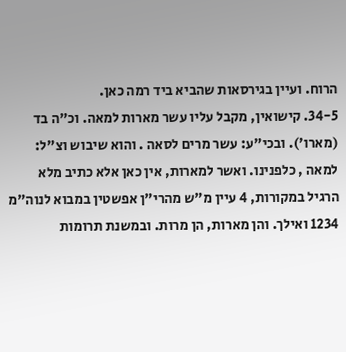הרוח. ועיין בגירסאות שהביא ביד רמה כאן.
34-5. קישואין, מקבל עליו עשר מארות למאה. וכ"ה בד (מארו'). ובכי"ע: עשר מרים לסאה . והוא שיבוש וצ"ל: למאה , כלפנינו. ואשר למארות, אין כאן אלא כתיב מלא הרגיל במקורות, 4 עיין מ"ש מהרי"ן אפשטין במבוא לנוה"מ 1234 ואילך. והן מארות, הן מרות. ובמשנת תרומות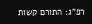רפ"ג: התורם קשות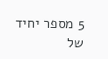5 מספר יחיד של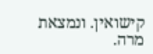קישואין. ונמצאת מרה.